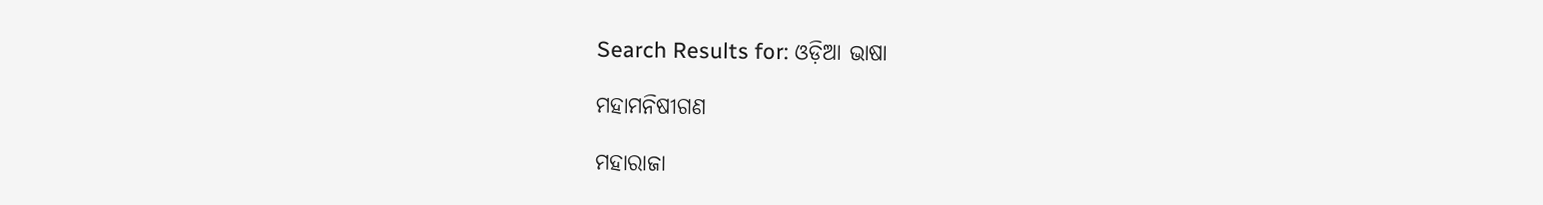Search Results for: ଓଡ଼ିଆ ଭାଷା

ମହାମନିଷୀଗଣ

ମହାରାଜା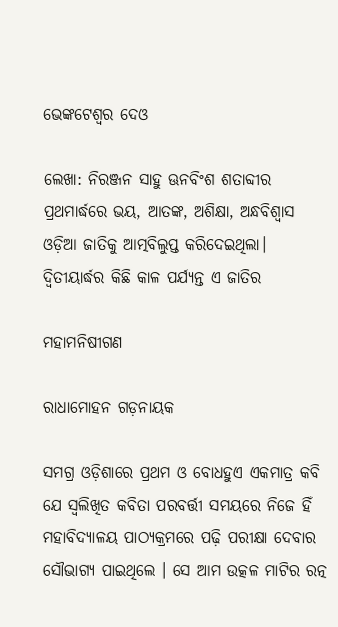ଭେଙ୍କଟେଶ୍ଵର ଦେଓ

ଲେଖା: ନିରଞ୍ଜନ ସାହୁ ଊନବିଂଶ ଶତାବ୍ଦୀର ପ୍ରଥମାର୍ଦ୍ଧରେ ଭୟ, ଆତଙ୍କ, ଅଶିକ୍ଷା, ଅନ୍ଧବିଶ୍ୱାସ ଓଡ଼ିଆ ଜାତିକୁ ଆତ୍ମବିଲୁପ୍ତ କରିଦେଇଥିଲା। ଦ୍ଵିତୀୟାର୍ଦ୍ଧର କିଛି କାଳ ପର୍ଯ୍ୟନ୍ତ ଏ ଜାତିର

ମହାମନିଷୀଗଣ

ରାଧାମୋହନ ଗଡ଼ନାୟକ

ସମଗ୍ର ଓଡ଼ିଶାରେ ପ୍ରଥମ ଓ ବୋଧହୁଏ ଏକମାତ୍ର କବି ଯେ ସ୍ଵଲିଖିତ କବିତା ପରବର୍ତ୍ତୀ ସମୟରେ ନିଜେ ହିଁ ମହାବିଦ୍ୟାଳୟ ପାଠ୍ୟକ୍ରମରେ ପଢ଼ି ପରୀକ୍ଷା ଦେବାର ସୌଭାଗ୍ୟ ପାଇଥିଲେ । ସେ ଆମ ଉତ୍କଳ ମାଟିର ରତ୍ନ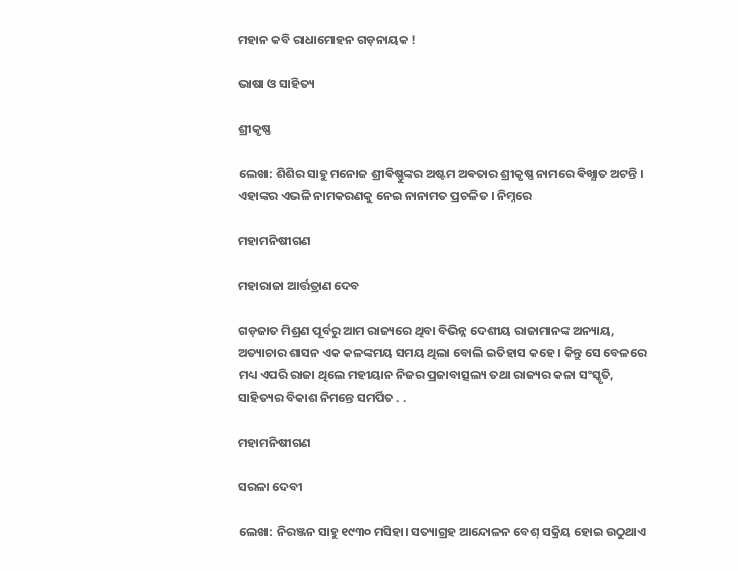ମହାନ କବି ରାଧାମୋହନ ଗଡ଼ନାୟକ !

ଭାଷା ଓ ସାହିତ୍ୟ

ଶ୍ରୀକୃଷ୍ଣ

ଲେଖା: ଶିଶିର ସାହୁ ମନୋଜ ଶ୍ରୀଵିଷ୍ଣୁଙ୍କର ଅଷ୍ଟମ ଅଵତାର ଶ୍ରୀକୃଷ୍ଣ ନାମରେ ଵିଖ୍ଯାତ ଅଟନ୍ତି । ଏହାଙ୍କର ଏଭଳି ନାମକରଣକୁ ନେଇ ନାନାମତ ପ୍ରଚଳିତ । ନିମ୍ନରେ

ମହାମନିଷୀଗଣ

ମହାରାଜା ଆର୍ତ୍ତତ୍ରାଣ ଦେବ

ଗଡ଼ଜାତ ମିଶ୍ରଣ ପୂର୍ବରୁ ଆମ ରାଜ୍ୟରେ ଥିବା ବିଭିନ୍ନ ଦେଶୀୟ ରାଜାମାନଙ୍କ ଅନ୍ୟାୟ, ଅତ୍ୟାଚାର ଶାସନ ଏକ କଳଙ୍କମୟ ସମୟ ଥିଲା ବୋଲି ଇତିହାସ କହେ । କିନ୍ତୁ ସେ ବେଳରେ ମଧ୍ୟ ଏପରି ରାଜା ଥିଲେ ମହୀୟାନ ନିଜର ପ୍ରଜାବାତ୍ସଲ୍ୟ ତଥା ରାଜ୍ୟର କଳା ସଂସ୍କୃତି, ସାହିତ୍ୟର ବିକାଶ ନିମନ୍ତେ ସମର୍ପିତ . .

ମହାମନିଷୀଗଣ

ସରଳା ଦେବୀ

ଲେଖା: ନିରଞ୍ଜନ ସାହୁ ୧୯୩୦ ମସିହା। ସତ୍ୟାଗ୍ରହ ଆନ୍ଦୋଳନ ବେଶ୍ ସକ୍ରିୟ ହୋଇ ଉଠୁଥାଏ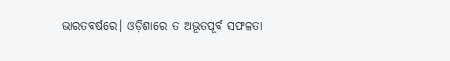ଭାରତବର୍ଷରେ। ଓଡ଼ିଶାରେ ତ ଅଭୂତପୂର୍ବ ସଫଳତା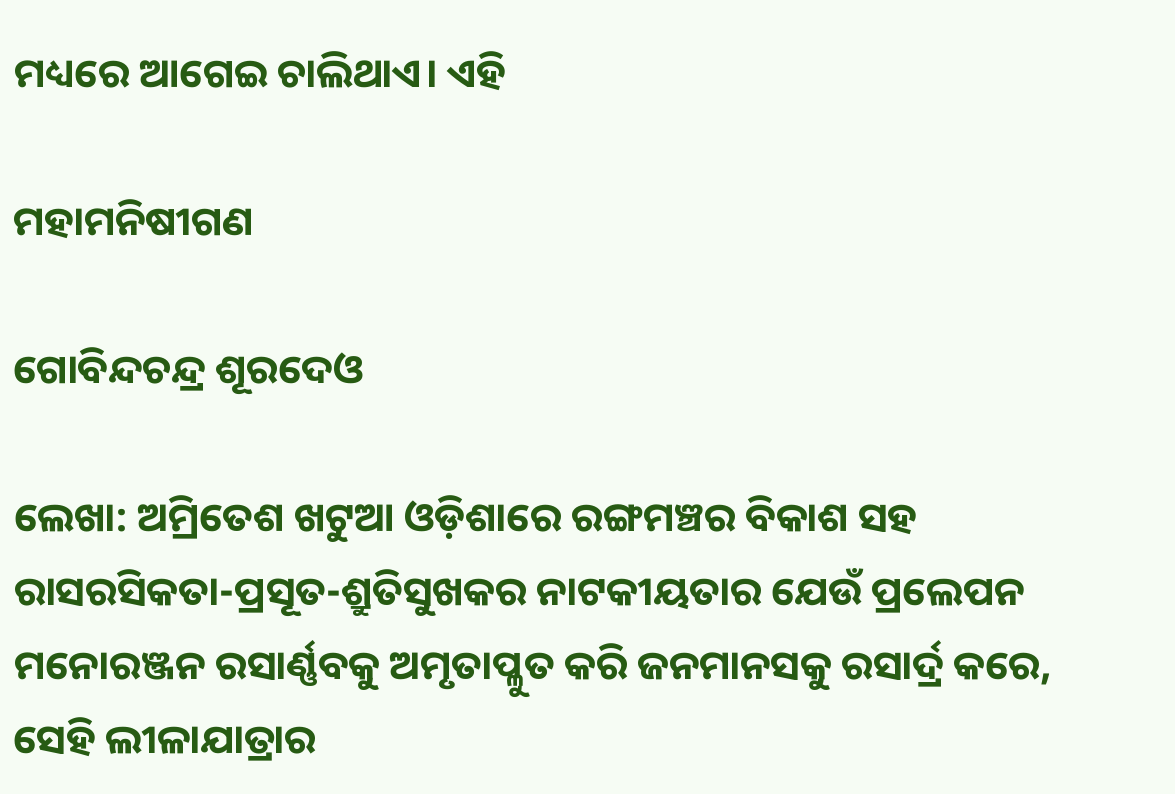ମଧ୍ୟରେ ଆଗେଇ ଚାଲିଥାଏ। ଏହି

ମହାମନିଷୀଗଣ

ଗୋବିନ୍ଦଚନ୍ଦ୍ର ଶୂରଦେଓ

ଲେଖା: ଅମ୍ରିତେଶ ଖଟୁଆ ଓଡ଼ିଶାରେ ରଙ୍ଗମଞ୍ଚର ବିକାଶ ସହ ରାସରସିକତା-ପ୍ରସୂତ-ଶ୍ରୁତିସୁଖକର ନାଟକୀୟତାର ଯେଉଁ ପ୍ରଲେପନ ମନୋରଞ୍ଜନ ରସାର୍ଣ୍ଣବକୁ ଅମୃତାପ୍ଳୁତ କରି ଜନମାନସକୁ ରସାର୍ଦ୍ର କରେ, ସେହି ଲୀଳାଯାତ୍ରାର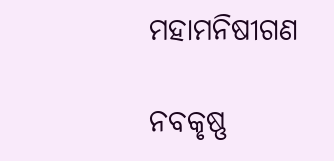ମହାମନିଷୀଗଣ

ନବକୃଷ୍ଣ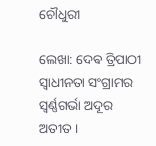ଚୌଧୁରୀ

ଲେଖା: ଦେଵ ତ୍ରିପାଠୀ ସ୍ବାଧୀନତା ସଂଗ୍ରାମର ସ୍ବର୍ଣ୍ଣଗର୍ଭା ଅଦୂର ଅତୀତ ।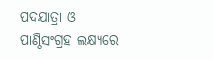ପଦଯାତ୍ରା ଓ ପାଣ୍ଠିସଂଗ୍ରହ ଲକ୍ଷ୍ୟରେ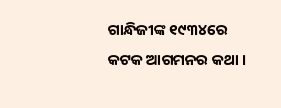ଗାନ୍ଧିଜୀଙ୍କ ୧୯୩୪ରେ କଟକ ଆଗମନର କଥା ।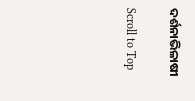ଦର୍ଶନାଭିଳାଷୀ

Scroll to Top